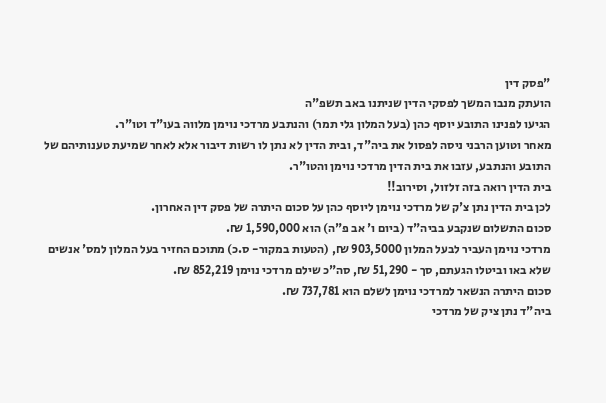"פסק דין
הועתק מנבו המשך לפסקי הדין שניתנו באב תשפ"ה
הגיעו לפנינו התובע יוסף כהן (בעל המלון גלי תמר) והנתבע מרדכי נוימן מלווה בעו"ד וטו"ר.
מאחר וטוען הרבני ניסה לפסול את ביה"ד, ובית הדין לא נתן לו רשות דיבור אלא לאחר שמיעת טענותיהם של התובע והנתבע, עזבו את בית הדין מרדכי נוימן והטו"ר.
בית הדין רואה בזה זלזול, וסירוב!!
לכן בית הדין נתן צ'ק של מרדכי נוימן ליוסף כהן על סכום היתרה של פסק דין האחרון.
סכום התשלום שנקבע בביה"ד (ביום ו' אב פ"ה) הוא 1,590,000 ₪.
מרדכי נוימן העביר לבעל המלון 903,5000 ₪, (הטעות במקור- ס.כ) מתוכם החזיר בעל המלון למס' אנשים שלא באו וביטלו הגעתם, סך - 51,290 ₪, סה"כ שילם מרדכי נוימן 852,219 ₪.
סכום היתרה הנשאר למרדכי נוימן לשלם הוא 737,781 ₪.
ביה"ד נתן ציק של מרדכי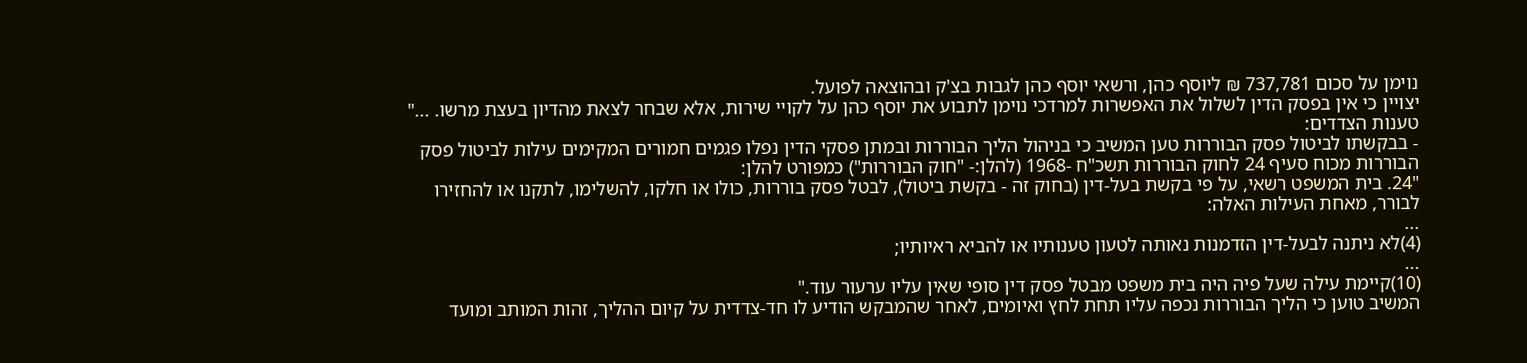נוימן על סכום 737,781 ₪ ליוסף כהן, ורשאי יוסף כהן לגבות בצ'ק ובהוצאה לפועל.
יצויין כי אין בפסק הדין לשלול את האפשרות למרדכי נוימן לתבוע את יוסף כהן על לקויי שירות, אלא שבחר לצאת מהדיון בעצת מרשו. ..."
טענות הצדדים:
- בבקשתו לביטול פסק הבוררות טען המשיב כי בניהול הליך הבוררות ובמתן פסקי הדין נפלו פגמים חמורים המקימים עילות לביטול פסק הבוררות מכוח סעיף 24 לחוק הבוררות תשכ"ח -1968 (להלן:- "חוק הבוררות") כמפורט להלן:
"24. בית המשפט רשאי, על פי בקשת בעל-דין (בחוק זה - בקשת ביטול), לבטל פסק בוררות, כולו או חלקו, להשלימו, לתקנו או להחזירו לבורר, מאחת העילות האלה:
...
(4)לא ניתנה לבעל-דין הזדמנות נאותה לטעון טענותיו או להביא ראיותיו;
...
(10)קיימת עילה שעל פיה היה בית משפט מבטל פסק דין סופי שאין עליו ערעור עוד."
המשיב טוען כי הליך הבוררות נכפה עליו תחת לחץ ואיומים, לאחר שהמבקש הודיע לו חד-צדדית על קיום ההליך, זהות המותב ומועד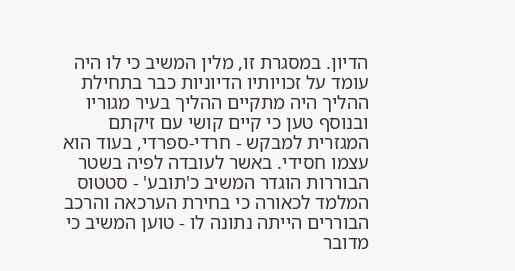הדיון. במסגרת זו, מלין המשיב כי לו היה עומד על זכויותיו הדיוניות כבר בתחילת ההליך היה מתקיים ההליך בעיר מגוריו ובנוסף טען כי קיים קושי עם זיקתם המגזרית למבקש - חרדי-ספרדי, בעוד הוא עצמו חסידי. באשר לעובדה לפיה בשטר הבוררות הוגדר המשיב כ'תובע' - סטטוס המלמד לכאורה כי בחירת הערכאה והרכב הבוררים הייתה נתונה לו - טוען המשיב כי מדובר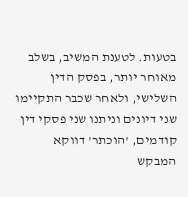בטעות. לטענת המשיב, בשלב מאוחר יותר, בפסק הדין השלישי, ולאחר שכבר התקיימו שני דיונים וניתנו שני פסקי דין קודמים, 'הוכתר' דווקא המבקש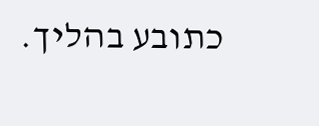כתובע בהליך.